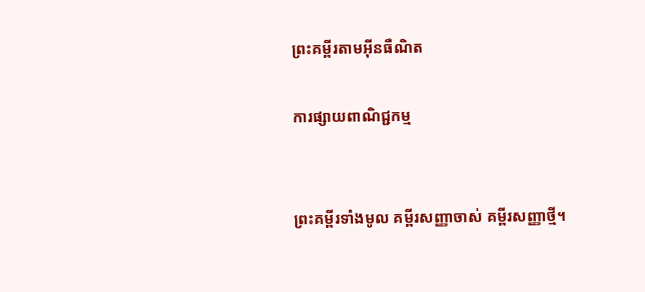ព្រះគម្ពីរតាមអ៊ីនធឺណិត

ការផ្សាយពាណិជ្ជកម្ម


ព្រះគម្ពីរទាំងមូល គម្ពីរសញ្ញាចាស់ គម្ពីរសញ្ញាថ្មី។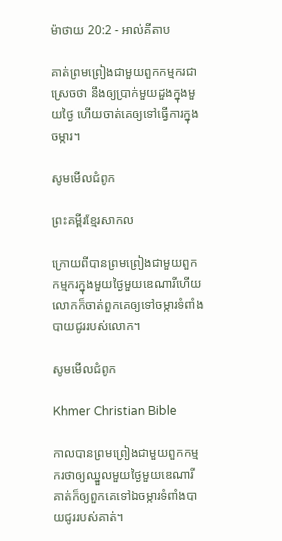ម៉ាថាយ 20:2 - អាល់គីតាប

គាត់ព្រមព្រៀងជាមួយពួកកម្មករជាស្រេចថា នឹងឲ្យប្រាក់មួយដួងក្នុងមួយថ្ងៃ ហើយចាត់គេឲ្យទៅធ្វើការក្នុងចម្ការ។

សូមមើលជំពូក

ព្រះគម្ពីរខ្មែរសាកល

ក្រោយពីបានព្រមព្រៀងជាមួយពួកកម្មករក្នុងមួយថ្ងៃមួយឌេណារីហើយ លោកក៏ចាត់ពួកគេឲ្យទៅចម្ការទំពាំងបាយជូររបស់លោក។

សូមមើលជំពូក

Khmer Christian Bible

កាលបានព្រមព្រៀងជាមួយពួកកម្មករថាឲ្យឈ្នួលមួយថ្ងៃមួយឌេណារី គាត់ក៏ឲ្យពួកគេទៅឯចម្ការទំពាំងបាយជូររបស់គាត់។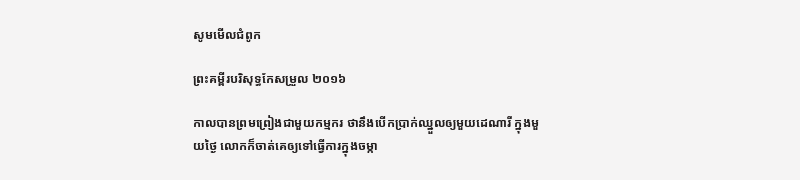សូមមើលជំពូក

ព្រះគម្ពីរបរិសុទ្ធកែសម្រួល ២០១៦

កាលបានព្រមព្រៀងជាមួយកម្មករ ថានឹងបើកប្រាក់ឈ្នួលឲ្យមួយដេណារី ក្នុងមួយថ្ងៃ លោកក៏ចាត់គេឲ្យទៅធ្វើការក្នុងចម្កា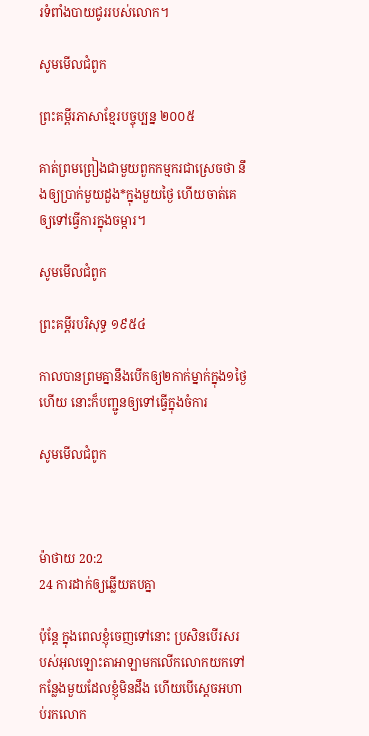រទំពាំងបាយជូររបស់លោក។

សូមមើលជំពូក

ព្រះគម្ពីរភាសាខ្មែរបច្ចុប្បន្ន ២០០៥

គាត់ព្រមព្រៀងជាមួយពួកកម្មករជាស្រេចថា នឹងឲ្យប្រាក់មួយដួង*ក្នុងមួយថ្ងៃ ហើយចាត់គេឲ្យទៅធ្វើការក្នុងចម្ការ។

សូមមើលជំពូក

ព្រះគម្ពីរបរិសុទ្ធ ១៩៥៤

កាលបានព្រមគ្នានឹងបើកឲ្យ២កាក់ម្នាក់ក្នុង១ថ្ងៃហើយ នោះក៏បញ្ជូនឲ្យទៅធ្វើក្នុងចំការ

សូមមើលជំពូក



ម៉ាថាយ 20:2
24 ការដាក់ឲ្យឆ្លើយតបគ្នា

ប៉ុន្តែ ក្នុងពេលខ្ញុំចេញទៅនោះ ប្រសិនបើរសរបស់អុលឡោះ‌តាអាឡាមកលើកលោកយកទៅកន្លែងមួយដែលខ្ញុំមិនដឹង ហើយបើស្តេចអហាប់រកលោក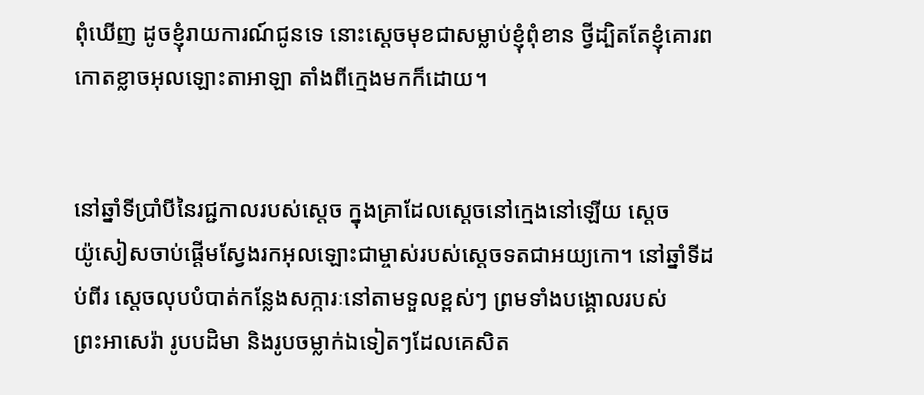ពុំឃើញ ដូចខ្ញុំរាយ‌ការណ៍ជូនទេ នោះស្តេចមុខជាសម្លាប់ខ្ញុំពុំ‌ខាន ថ្វីដ្បិតតែខ្ញុំគោរពកោតខ្លាចអុលឡោះ‌តាអាឡា តាំងពីក្មេងមកក៏ដោយ។


នៅឆ្នាំទីប្រាំបីនៃរជ្ជ‌កាលរបស់ស្តេច ក្នុងគ្រាដែលស្តេចនៅក្មេងនៅឡើយ ស្តេចយ៉ូ‌សៀសចាប់ផ្តើមស្វែងរកអុលឡោះជាម្ចាស់របស់ស្តេចទតជាអយ្យ‌កោ។ នៅឆ្នាំទីដប់‌ពីរ ស្តេចលុបបំបាត់កន្លែងសក្ការៈនៅតាមទួលខ្ពស់ៗ ព្រមទាំងបង្គោលរបស់ព្រះ‌អា‌សេ‌រ៉ា រូបបដិមា និងរូបចម្លាក់ឯទៀតៗដែលគេសិត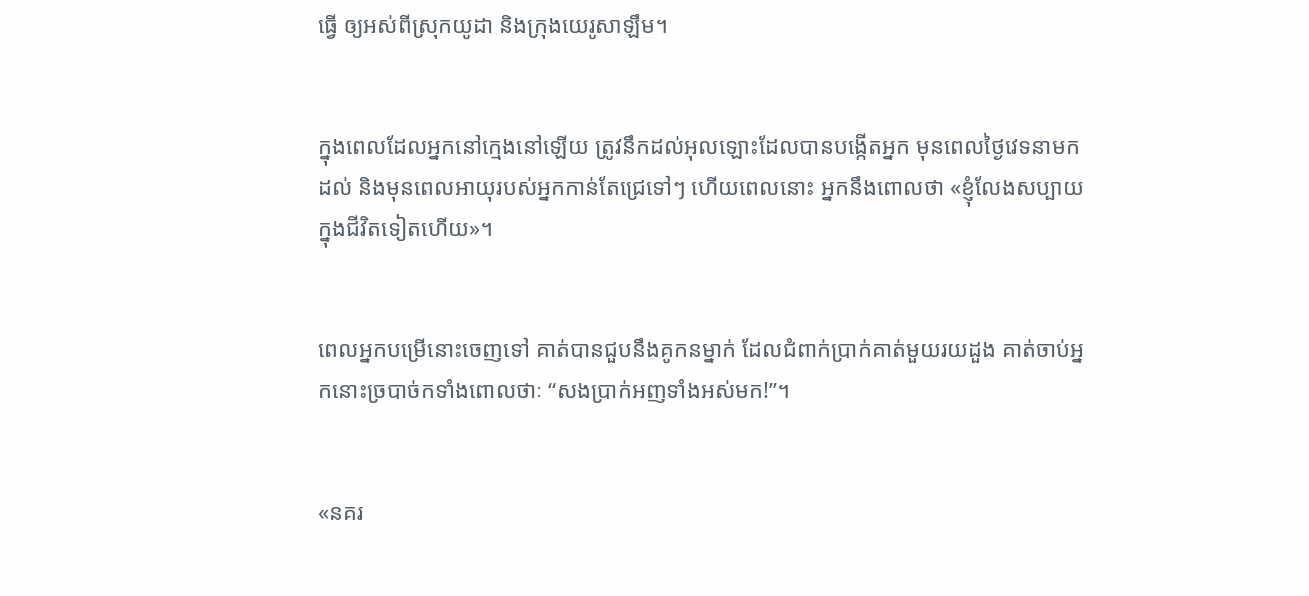ធ្វើ ឲ្យអស់ពីស្រុកយូដា និងក្រុងយេរូ‌សាឡឹម។


ក្នុងពេលដែលអ្នកនៅក្មេងនៅឡើយ ត្រូវនឹកដល់អុលឡោះដែលបានបង្កើតអ្នក មុនពេលថ្ងៃវេទនាមកដល់ និងមុនពេលអាយុរបស់អ្នកកាន់តែជ្រេទៅៗ ហើយពេលនោះ អ្នកនឹងពោលថា «ខ្ញុំលែងសប្បាយក្នុងជីវិតទៀតហើយ»។


ពេលអ្នកបម្រើនោះចេញទៅ គាត់បានជួបនឹងគូកនម្នាក់ ដែលជំពាក់ប្រាក់គាត់មួយ‌រយដួង គាត់ចាប់អ្នកនោះច្របាច់កទាំងពោលថាៈ “សងប្រាក់អញទាំងអស់មក!”។


«នគរ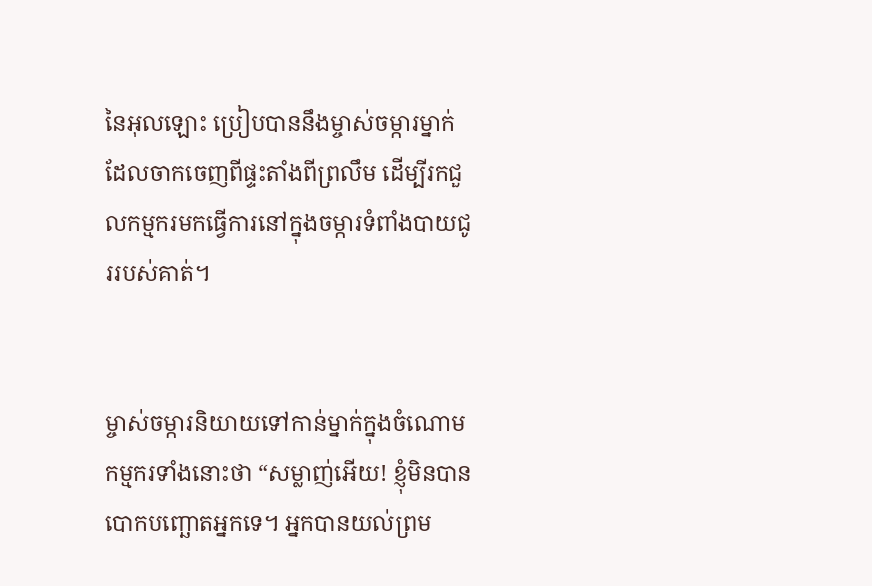នៃអុលឡោះ ប្រៀបបាននឹងម្ចាស់ចម្ការម្នាក់ ដែលចាកចេញពីផ្ទះតាំងពីព្រលឹម ដើម្បីរកជួលកម្មករមកធ្វើការនៅក្នុងចម្ការទំពាំង‌បាយ‌ជូររបស់គាត់។


ម្ចាស់ចម្ការនិយាយទៅកាន់ម្នាក់ក្នុងចំណោមកម្មករទាំងនោះថា “សម្លាញ់អើយ! ខ្ញុំមិនបានបោកបញ្ឆោតអ្នកទេ។ អ្នកបានយល់ព្រម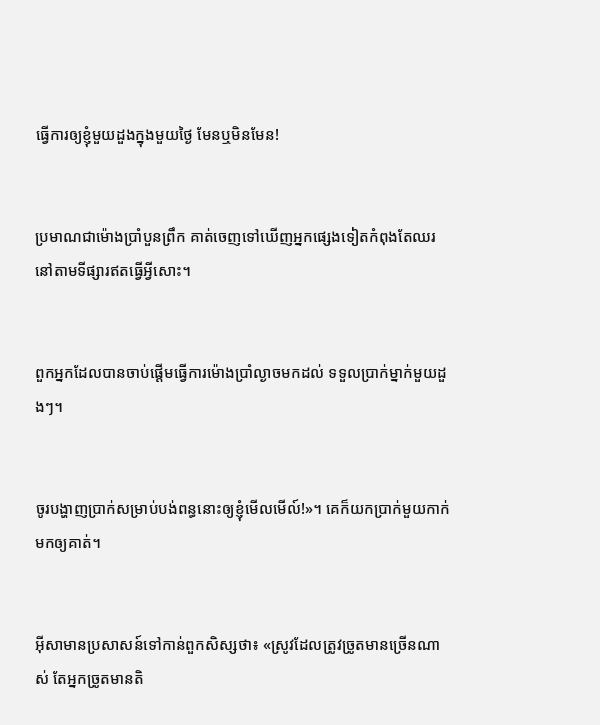ធ្វើការឲ្យខ្ញុំមួយដួងក្នុងមួយថ្ងៃ មែនឬមិនមែន!


ប្រមាណជាម៉ោងប្រាំ‌បួនព្រឹក គាត់ចេញទៅឃើញអ្នកផ្សេងទៀតកំពុងតែឈរនៅតាមទីផ្សារឥតធ្វើអ្វីសោះ។


ពួកអ្នកដែលបានចាប់ផ្ដើមធ្វើការម៉ោងប្រាំល្ងាចមកដល់ ទទួលប្រាក់ម្នាក់មួយដួងៗ។


ចូរបង្ហាញប្រាក់សម្រាប់បង់ពន្ធនោះឲ្យខ្ញុំមើលមើល៍!»។ គេក៏យកប្រាក់មួយកាក់មកឲ្យគាត់។


អ៊ីសាមានប្រសាសន៍ទៅកាន់ពួកសិស្សថា៖ «ស្រូវដែលត្រូវច្រូតមានច្រើនណាស់ តែអ្នកច្រូតមានតិ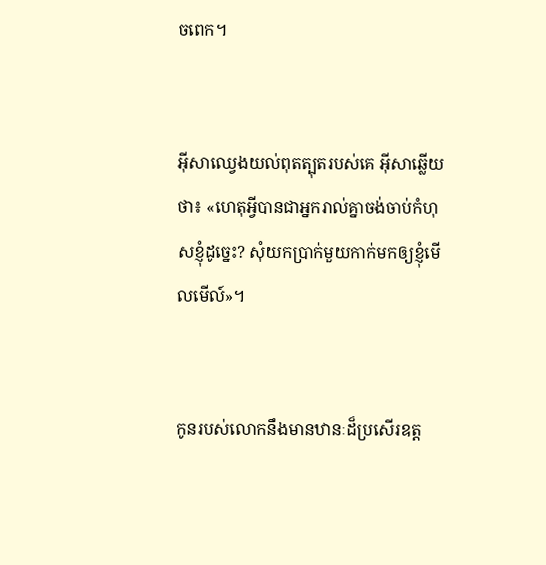ចពេក។


អ៊ីសាឈ្វេងយល់ពុត‌ត្បុតរបស់គេ អ៊ីសាឆ្លើយថា៖ «ហេតុអ្វីបានជាអ្នករាល់គ្នាចង់ចាប់កំហុសខ្ញុំដូច្នេះ? សុំយកប្រាក់មួយកាក់មកឲ្យខ្ញុំមើលមើល៍»។


កូនរបស់លោកនឹងមានឋានៈដ៏ប្រសើរឧត្ដ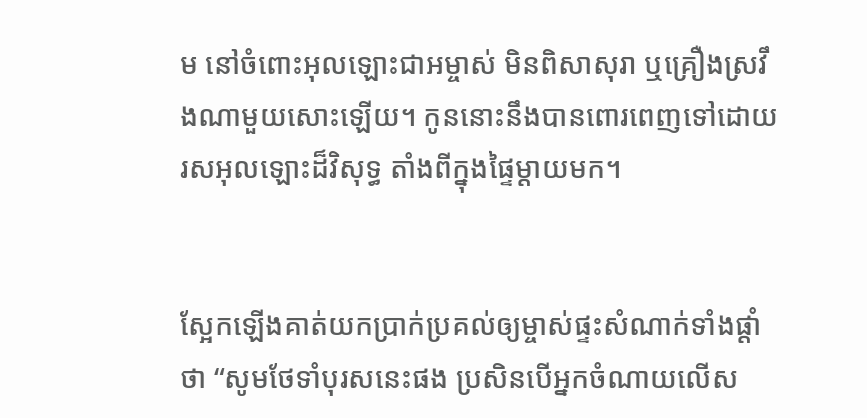ម នៅចំពោះអុលឡោះ‌ជាអម្ចាស់ មិនពិសាសុរា ឬគ្រឿងស្រវឹងណាមួយសោះឡើយ។ កូននោះនឹងបានពោរ‌ពេញទៅដោយរស‌អុលឡោះដ៏‌វិសុទ្ធ តាំងពីក្នុងផ្ទៃម្ដាយមក។


ស្អែកឡើងគាត់យកប្រាក់ប្រគល់ឲ្យម្ចាស់ផ្ទះសំណាក់ទាំងផ្ដាំថា “សូមថែទាំបុរសនេះផង ប្រសិនបើអ្នកចំណាយលើស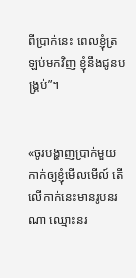ពីប្រាក់នេះ ពេលខ្ញុំត្រឡប់មកវិញ ខ្ញុំនឹងជូនបង្គ្រប់”។


«ចូរបង្ហាញប្រាក់មួយកាក់ឲ្យខ្ញុំមើលមើល៍ តើលើកាក់នេះមានរូបនរណា ឈ្មោះនរ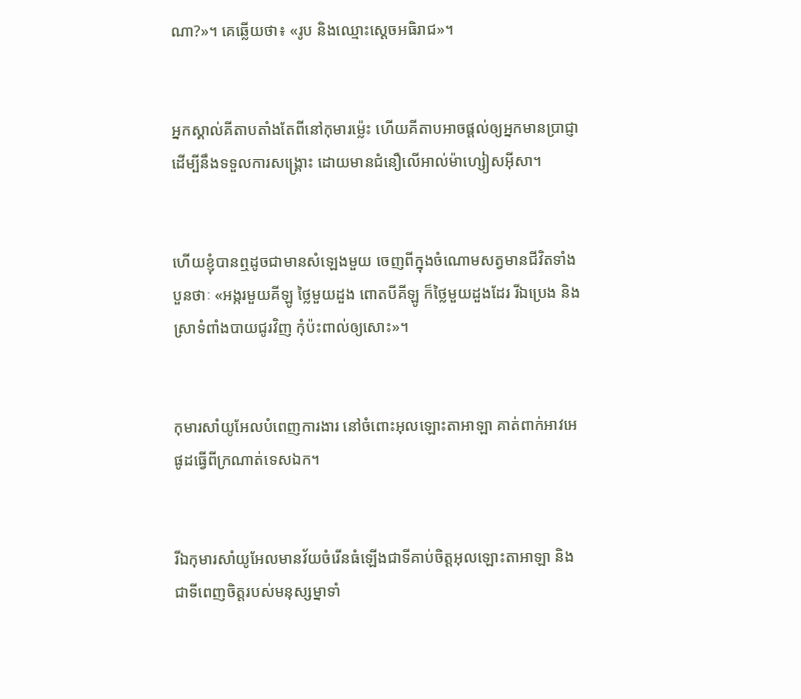ណា?»។ គេឆ្លើយថា៖ «រូប និងឈ្មោះស្តេចអធិរាជ»។


អ្នកស្គាល់គីតាបតាំងតែពីនៅកុមារម៉្លេះ ហើយគីតាបអាចផ្ដល់ឲ្យអ្នកមានប្រាជ្ញា ដើម្បីនឹងទទួលការសង្គ្រោះ ដោយមានជំនឿលើអាល់ម៉ា‌ហ្សៀស‌អ៊ីសា។


ហើយខ្ញុំបានឮដូចជាមានសំឡេងមួយ ចេញពីក្នុងចំណោមសត្វមានជីវិតទាំងបួនថាៈ «អង្ករមួយគីឡូ ថ្លៃមួយដួង ពោតបីគីឡូ ក៏ថ្លៃមួយដួងដែរ រីឯប្រេង និងស្រាទំពាំង‌បាយ‌ជូរវិញ កុំប៉ះ‌ពាល់ឲ្យសោះ»។


កុមារសាំយូ‌អែលបំពេញការ‌ងារ នៅចំពោះអុលឡោះ‌តាអាឡា គាត់ពាក់អាវអេផូដធ្វើពីក្រណាត់ទេសឯក។


រីឯកុមារសាំយូ‌អែលមានវ័យចំរើនធំឡើងជាទីគាប់ចិត្តអុលឡោះ‌តាអាឡា និងជាទីពេញចិត្តរបស់មនុស្ស‌ម្នាទាំ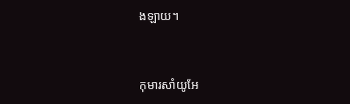ង‌ឡាយ។


កុមារសាំយូ‌អែ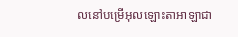លនៅបម្រើអុលឡោះ‌តាអាឡាជា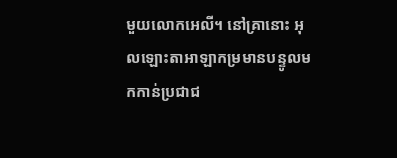មួយលោកអេលី។ នៅគ្រានោះ អុលឡោះ‌តាអាឡាកម្រមានបន្ទូលមកកាន់ប្រជា‌ជ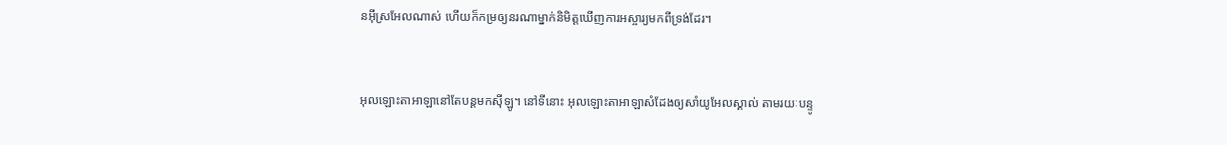នអ៊ីស្រ‌អែលណាស់ ហើយក៏កម្រឲ្យនរណាម្នាក់និមិត្តឃើញការអស្ចារ្យមកពីទ្រង់ដែរ។


អុលឡោះ‌តាអាឡានៅតែបន្តមកស៊ីឡូ។ នៅទីនោះ អុលឡោះ‌តាអាឡាសំដែងឲ្យសាំយូ‌អែលស្គាល់ តាមរយៈបន្ទូ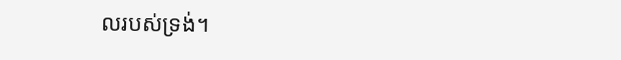លរបស់ទ្រង់។